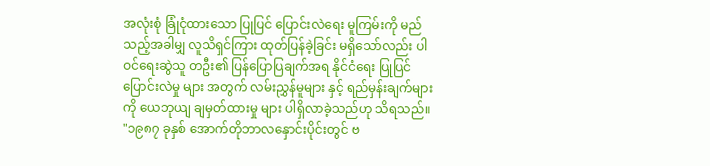အလုံးစုံ ခြုံငုံထားသော ပြုပြင် ပြောင်းလဲရေး မူကြမ်းကို မည်သည့်အခါမျှ လူသိရှင်ကြား ထုတ်ပြန်ခဲ့ခြင်း မရှိသော်လည်း ပါဝင်ရေးဆွဲသူ တဦး၏ ပြန်ပြောပြချက်အရ နိုင်ငံရေး ပြုပြင် ပြောင်းလဲမှု များ အတွက် လမ်းညွှန်မူများ နှင့် ရည်မှန်းချက်များကို ယေဘုယျ ချမှတ်ထားမှု များ ပါရှိလာခဲ့သည်ဟု သိရသည်။
"၁၉၈၇ ခုနှစ် အောက်တိုဘာလနှောင်းပိုင်းတွင် ဗ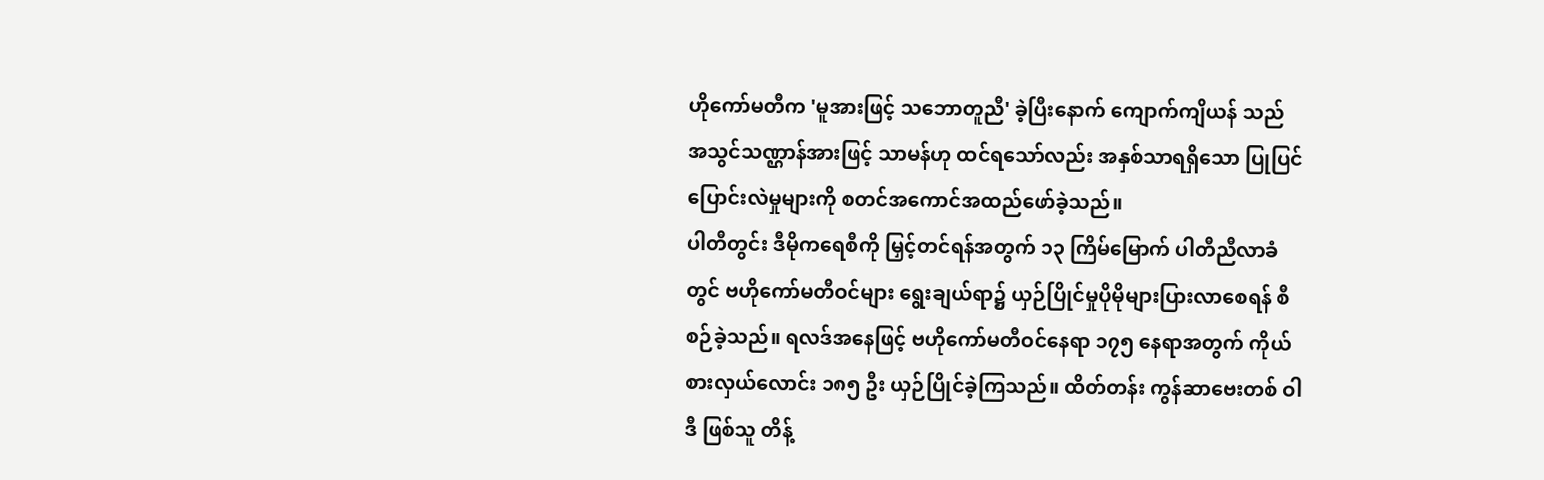ဟိုကော်မတီက 'မူအားဖြင့် သဘောတူညီ' ခဲ့ပြီးနောက် ကျောက်ကျိယန် သည် အသွင်သဏ္ဌာန်အားဖြင့် သာမန်ဟု ထင်ရသော်လည်း အနှစ်သာရရှိသော ပြုပြင်ပြောင်းလဲမှုများကို စတင်အကောင်အထည်ဖော်ခဲ့သည်။
ပါတီတွင်း ဒီမိုကရေစီကို မြှင့်တင်ရန်အတွက် ၁၃ ကြိမ်မြောက် ပါတီညီလာခံတွင် ဗဟိုကော်မတီဝင်များ ရွေးချယ်ရာ၌ ယှဉ်ပြိုင်မှုပိုမိုများပြားလာစေရန် စီစဉ်ခဲ့သည်။ ရလဒ်အနေဖြင့် ဗဟိုကော်မတီဝင်နေရာ ၁၇၅ နေရာအတွက် ကိုယ်စားလှယ်လောင်း ၁၈၅ ဦး ယှဉ်ပြိုင်ခဲ့ကြသည်။ ထိတ်တန်း ကွန်ဆာဗေးတစ် ဝါဒီ ဖြစ်သူ တိန့်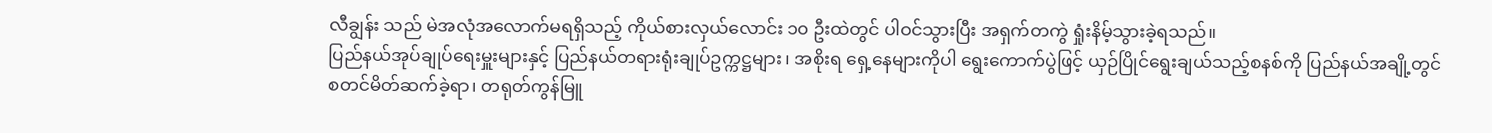လီချွန်း သည် မဲအလုံအလောက်မရရှိသည့် ကိုယ်စားလှယ်လောင်း ၁၀ ဦးထဲတွင် ပါဝင်သွားပြီး အရှက်တကွဲ ရှုံးနိမ့်သွားခဲ့ရသည်။
ပြည်နယ်အုပ်ချုပ်ရေးမှူးများနှင့် ပြည်နယ်တရားရုံးချုပ်ဥက္ကဋ္ဌများ၊ အစိုးရ ရှေ့နေများကိုပါ ရွေးကောက်ပွဲဖြင့် ယှဉ်ပြိုင်ရွေးချယ်သည့်စနစ်ကို ပြည်နယ်အချို့တွင် စတင်မိတ်ဆက်ခဲ့ရာ၊ တရုတ်ကွန်မြူ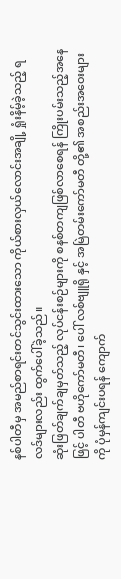နစ်ပါတီမှ အမည်စာရင်းတင်သွင်းထားသော ကိုယ်စားလှယ်လောင်းအချို့ ရှုံးနိမ့်ခဲ့သည့် ရလဒ်များလည်း ထွက်ပေါ်ခဲ့သည်။
ဆုံးဖြတ်ချက်ချမှတ်သည့် လုပ်ငန်းစဉ်များကို စနစ်တကျဖြစ်လာစေရန် ကြိုးပမ်းသည့်အနေဖြင့် ပါတီ ဗဟိုကော်မတီ၊ ပေါ် လစ်ဗျူရို နှင့် အမြဲတမ်းကော်မတီ တို့၏ အစည်းအဝေးများကို ပုံမှန်ကျင်းပရန် ကျောက်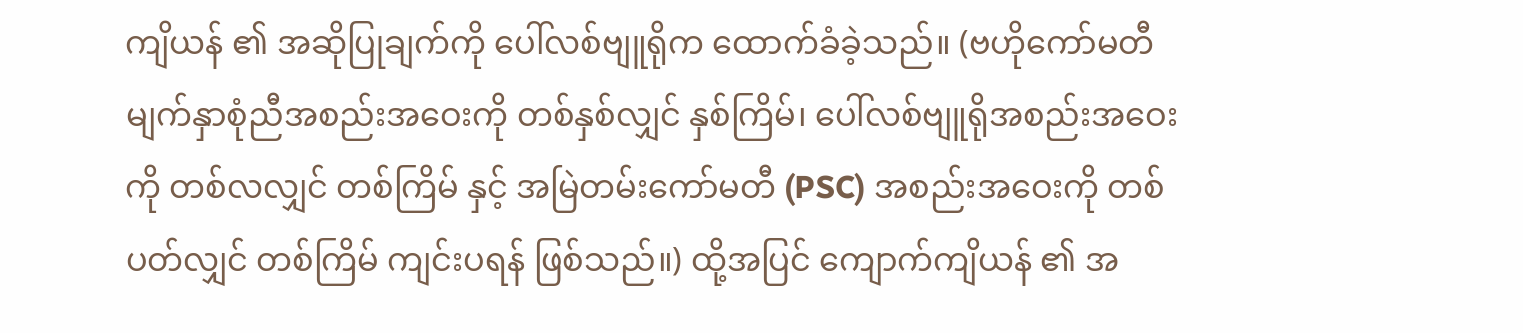ကျိယန် ၏ အဆိုပြုချက်ကို ပေါ်လစ်ဗျူရိုက ထောက်ခံခဲ့သည်။ (ဗဟိုကော်မတီ မျက်နှာစုံညီအစည်းအဝေးကို တစ်နှစ်လျှင် နှစ်ကြိမ်၊ ပေါ်လစ်ဗျူရိုအစည်းအဝေးကို တစ်လလျှင် တစ်ကြိမ် နှင့် အမြဲတမ်းကော်မတီ (PSC) အစည်းအဝေးကို တစ်ပတ်လျှင် တစ်ကြိမ် ကျင်းပရန် ဖြစ်သည်။) ထို့အပြင် ကျောက်ကျိယန် ၏ အ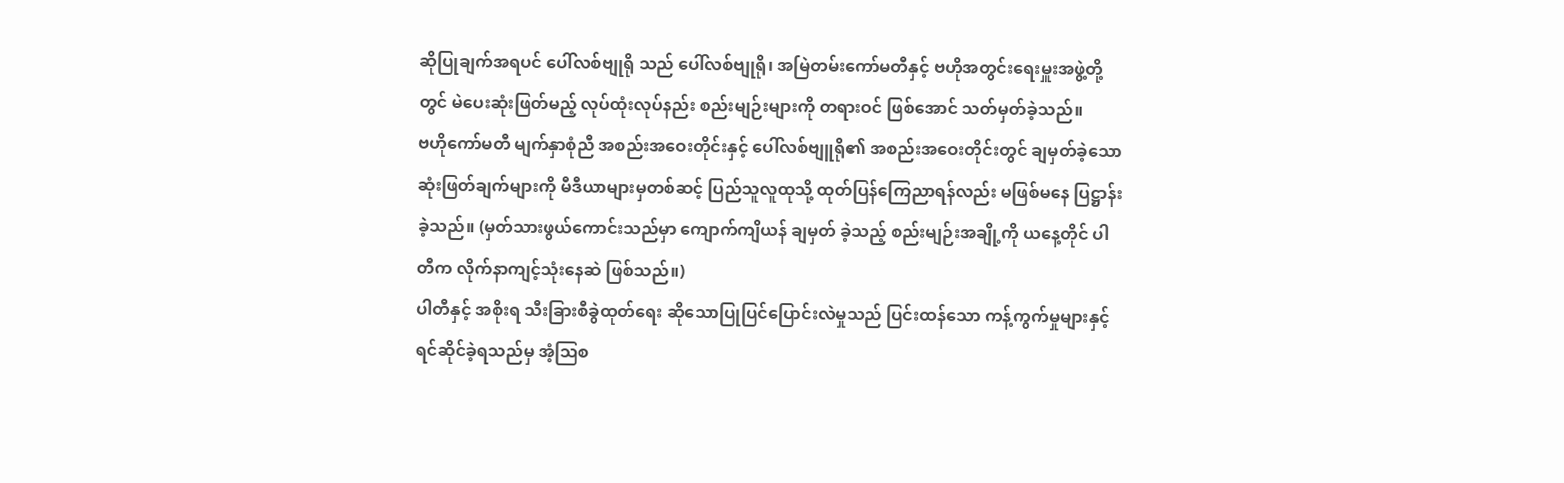ဆိုပြုချက်အရပင် ပေါ်လစ်ဗျုရို သည် ပေါ်လစ်ဗျုရို၊ အမြဲတမ်းကော်မတီနှင့် ဗဟိုအတွင်းရေးမှူးအဖွဲ့တို့တွင် မဲပေးဆုံးဖြတ်မည့် လုပ်ထုံးလုပ်နည်း စည်းမျဉ်းများကို တရားဝင် ဖြစ်အောင် သတ်မှတ်ခဲ့သည်။
ဗဟိုကော်မတီ မျက်နှာစုံညီ အစည်းအဝေးတိုင်းနှင့် ပေါ်လစ်ဗျူရို၏ အစည်းအဝေးတိုင်းတွင် ချမှတ်ခဲ့သော ဆုံးဖြတ်ချက်များကို မီဒီယာများမှတစ်ဆင့် ပြည်သူလူထုသို့ ထုတ်ပြန်ကြေညာရန်လည်း မဖြစ်မနေ ပြဋ္ဌာန်းခဲ့သည်။ (မှတ်သားဖွယ်ကောင်းသည်မှာ ကျောက်ကျိယန် ချမှတ် ခဲ့သည့် စည်းမျဉ်းအချို့ကို ယနေ့တိုင် ပါတီက လိုက်နာကျင့်သုံးနေဆဲ ဖြစ်သည်။)
ပါတီနှင့် အစိုးရ သီးခြားစီခွဲထုတ်ရေး ဆိုသောပြုပြင်ပြောင်းလဲမှုသည် ပြင်းထန်သော ကန့်ကွက်မှုများနှင့် ရင်ဆိုင်ခဲ့ရသည်မှ အံ့ဩစ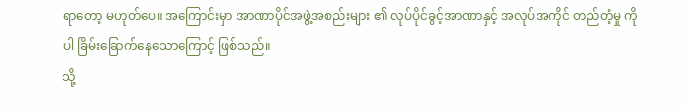ရာတော့ မဟုတ်ပေ။ အကြောင်းမှာ အာဏာပိုင်အဖွဲ့အစည်းများ ၏ လုပ်ပိုင်ခွင့်အာဏာနှင့် အလုပ်အကိုင် တည်တံ့မှု ကိုပါ ခြိမ်းခြောက်နေသောကြောင့် ဖြစ်သည်။
သို့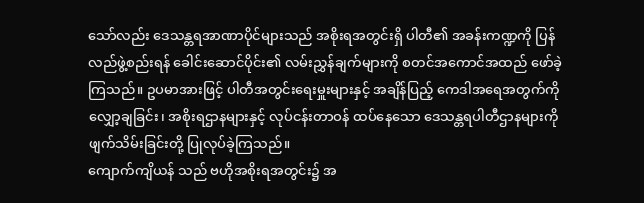သော်လည်း ဒေသန္တရအာဏာပိုင်များသည် အစိုးရအတွင်းရှိ ပါတီ၏ အခန်းကဏ္ဍကို ပြန်လည်ဖွဲ့စည်းရန် ခေါင်းဆောင်ပိုင်း၏ လမ်းညွှန်ချက်များကို စတင်အကောင်အထည် ဖော်ခဲ့ကြသည်။ ဥပမာအားဖြင့် ပါတီအတွင်းရေးမှူးများနှင့် အချိန်ပြည့် ကေဒါအရေအတွက်ကို လျှော့ချခြင်း၊ အစိုးရဌာနများနှင့် လုပ်ငန်းတာဝန် ထပ်နေသော ဒေသန္တရပါတီဌာနများကို ဖျက်သိမ်းခြင်းတို့ ပြုလုပ်ခဲ့ကြသည်။
ကျောက်ကျိယန် သည် ဗဟိုအစိုးရအတွင်း၌ အ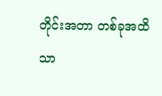တိုင်းအတာ တစ်ခုအထိသာ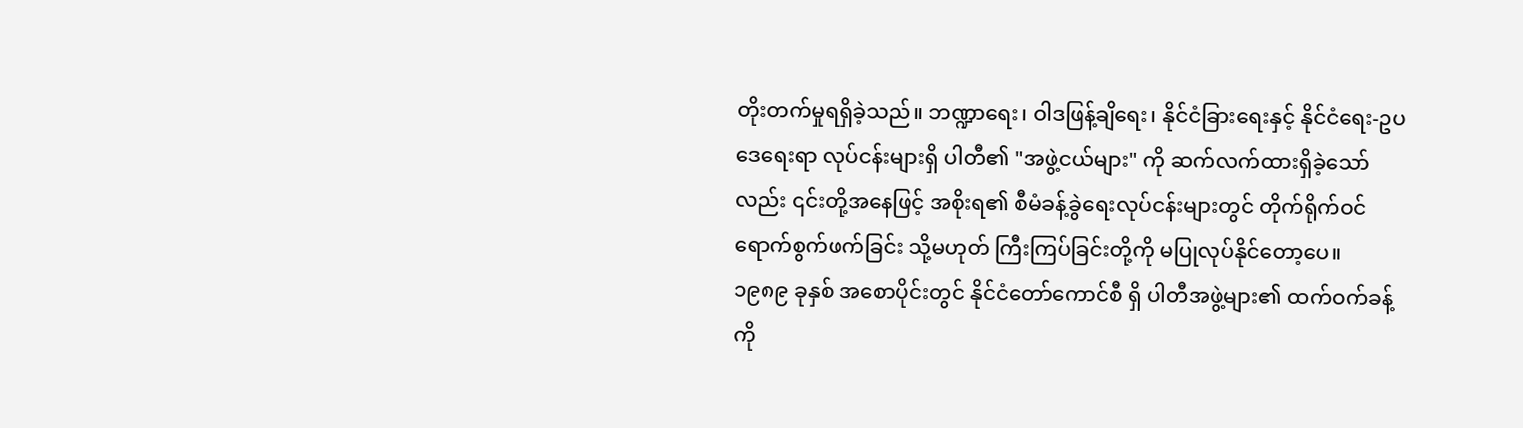တိုးတက်မှုရရှိခဲ့သည်။ ဘဏ္ဍာရေး၊ ဝါဒဖြန့်ချိရေး၊ နိုင်ငံခြားရေးနှင့် နိုင်ငံရေး-ဥပဒေရေးရာ လုပ်ငန်းများရှိ ပါတီ၏ "အဖွဲ့ငယ်များ" ကို ဆက်လက်ထားရှိခဲ့သော်လည်း ၎င်းတို့အနေဖြင့် အစိုးရ၏ စီမံခန့်ခွဲရေးလုပ်ငန်းများတွင် တိုက်ရိုက်ဝင်ရောက်စွက်ဖက်ခြင်း သို့မဟုတ် ကြီးကြပ်ခြင်းတို့ကို မပြုလုပ်နိုင်တော့ပေ။
၁၉၈၉ ခုနှစ် အစောပိုင်းတွင် နိုင်ငံတော်ကောင်စီ ရှိ ပါတီအဖွဲ့များ၏ ထက်ဝက်ခန့်ကို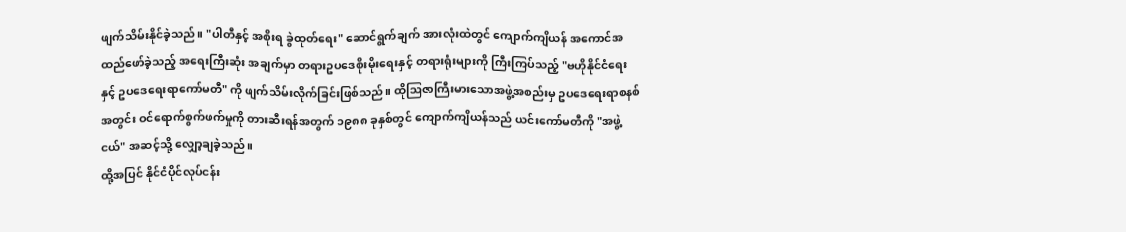ဖျက်သိမ်းနိုင်ခဲ့သည်။ "ပါတီနှင့် အစိုးရ ခွဲထုတ်ရေး" ဆောင်ရွက်ချက် အားလုံးထဲတွင် ကျောက်ကျိယန် အကောင်အထည်ဖော်ခဲ့သည့် အရေးကြီးဆုံး အချက်မှာ တရားဥပဒေစိုးမိုးရေးနှင့် တရားရုံးများကို ကြီးကြပ်သည့် "ဗဟိုနိုင်ငံရေးနှင့် ဥပဒေရေးရာကော်မတီ" ကို ဖျက်သိမ်းလိုက်ခြင်းဖြစ်သည်။ ထိုဩဇာကြီးမားသောအဖွဲ့အစည်းမှ ဥပဒေရေးရာစနစ်အတွင်း ဝင်ရောက်စွက်ဖက်မှုကို တားဆီးရန်အတွက် ၁၉၈၈ ခုနှစ်တွင် ကျောက်ကျိယန်သည် ယင်းကော်မတီကို "အဖွဲ့ငယ်" အဆင့်သို့ လျှော့ချခဲ့သည်။
ထို့အပြင် နိုင်ငံပိုင်လုပ်ငန်း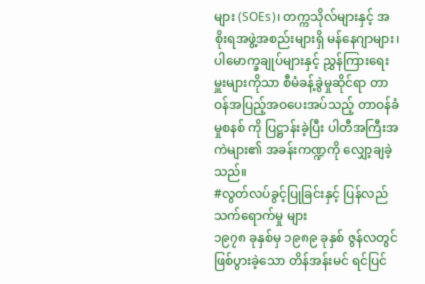များ (SOEs)၊ တက္ကသိုလ်များနှင့် အစိုးရအဖွဲ့အစည်းများရှိ မန်နေဂျာများ၊ ပါမောက္ခချုပ်များနှင့် ညွှန်ကြားရေးမှူးများကိုသာ စီမံခန့်ခွဲမှုဆိုင်ရာ တာဝန်အပြည့်အဝပေးအပ်သည့် တာဝန်ခံမှုစနစ် ကို ပြဋ္ဌာန်းခဲ့ပြီး ပါတီအကြီးအကဲများ၏ အခန်းကဏ္ဍကို လျှော့ချခဲ့သည်။
#လွတ်လပ်ခွင့်ပြုခြင်းနှင့် ပြန်လည် သက်ရောက်မှု များ
၁၉၇၈ ခုနှစ်မှ ၁၉၈၉ ခုနှစ် ဇွန်လတွင် ဖြစ်ပွားခဲ့သော တိန်အန်းမင် ရင်ပြင်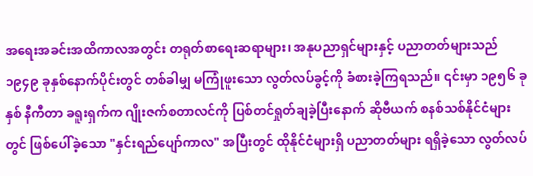အရေးအခင်းအထိကာလအတွင်း တရုတ်စာရေးဆရာများ၊ အနုပညာရှင်များနှင့် ပညာတတ်များသည် ၁၉၄၉ ခုနှစ်နောက်ပိုင်းတွင် တစ်ခါမျှ မကြုံဖူးသော လွတ်လပ်ခွင့်ကို ခံစားခဲ့ကြရသည်။ ၎င်းမှာ ၁၉၅၆ ခုနှစ် နီကီတာ ခရူးရှက်က ဂျိုးဇက်စတာလင်ကို ပြစ်တင်ရှုတ်ချခဲ့ပြီးနောက် ဆိုဗီယက် စနစ်သစ်နိုင်ငံများတွင် ဖြစ်ပေါ်ခဲ့သော "နှင်းရည်ပျော်ကာလ" အပြီးတွင် ထိုနိုင်ငံများရှိ ပညာတတ်များ ရရှိခဲ့သော လွတ်လပ်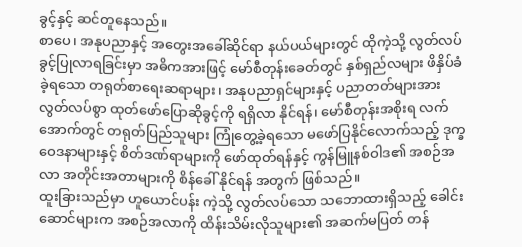ခွင့်နှင့် ဆင်တူနေသည်။
စာပေ၊ အနုပညာနှင့် အတွေးအခေါ်ဆိုင်ရာ နယ်ပယ်များတွင် ထိုကဲ့သို့ လွတ်လပ်ခွင့်ပြုလာရခြင်းမှာ အဓိကအားဖြင့် မော်စီတုန်းခေတ်တွင် နှစ်ရှည်လများ ဖိနှိပ်ခံခဲ့ရသော တရုတ်စာရေးဆရာများ၊ အနုပညာရှင်များနှင့် ပညာတတ်များအား လွတ်လပ်စွာ ထုတ်ဖော်ပြောဆိုခွင့်ကို ရရှိလာ နိုင်ရန်၊ မော်စီတုန်းအစိုးရ လက်အောက်တွင် တရုတ်ပြည်သူများ ကြုံတွေ့ခဲ့ရသော မဖော်ပြနိုင်လောက်သည့် ဒုက္ခဝေဒနာများနှင့် စိတ်ဒဏ်ရာများကို ဖော်ထုတ်ရန်နှင့် ကွန်မြူနစ်ဝါဒ၏ အစဉ်အလာ အတိုင်းအတာများကို စိန်ခေါ် နိုင်ရန် အတွက် ဖြစ်သည်။
ထူးခြားသည်မှာ ဟူယောင်ပန်း ကဲ့သို့ လွတ်လပ်သော သဘောထားရှိသည့် ခေါင်းဆောင်များက အစဉ်အလာကို ထိန်းသိမ်းလိုသူများ၏ အဆက်မပြတ် တန်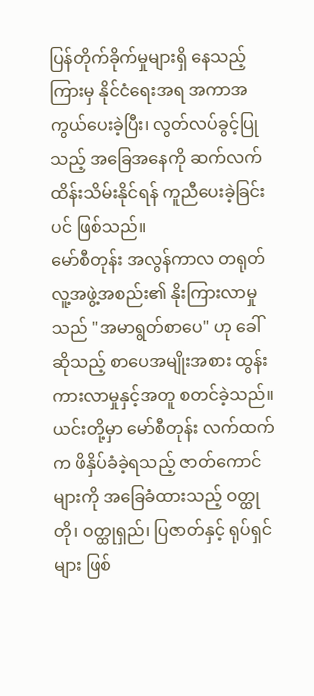ပြန်တိုက်ခိုက်မှုများရှိ နေသည့် ကြားမှ နိုင်ငံရေးအရ အကာအကွယ်ပေးခဲ့ပြီး၊ လွတ်လပ်ခွင့်ပြုသည့် အခြေအနေကို ဆက်လက် ထိန်းသိမ်းနိုင်ရန် ကူညီပေးခဲ့ခြင်းပင် ဖြစ်သည်။
မော်စီတုန်း အလွန်ကာလ တရုတ်လူ့အဖွဲ့အစည်း၏ နိုးကြားလာမှုသည် "အမာရွတ်စာပေ" ဟု ခေါ်ဆိုသည့် စာပေအမျိုးအစား ထွန်းကားလာမှုနှင့်အတူ စတင်ခဲ့သည်။ ယင်းတို့မှာ မော်စီတုန်း လက်ထက်က ဖိနှိပ်ခံခဲ့ရသည့် ဇာတ်ကောင်များကို အခြေခံထားသည့် ဝတ္ထုတို၊ ဝတ္ထုရှည်၊ ပြဇာတ်နှင့် ရုပ်ရှင်များ ဖြစ်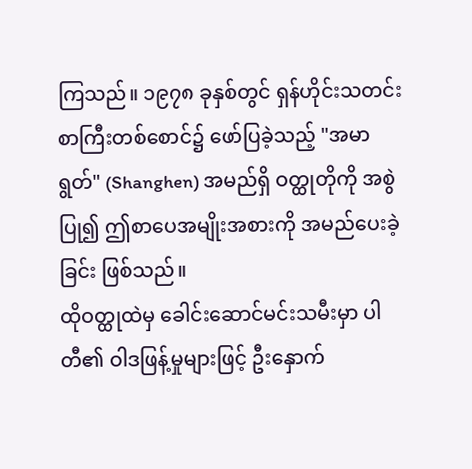ကြသည်။ ၁၉၇၈ ခုနှစ်တွင် ရှန်ဟိုင်းသတင်းစာကြီးတစ်စောင်၌ ဖော်ပြခဲ့သည့် "အမာရွတ်" (Shanghen) အမည်ရှိ ဝတ္ထုတိုကို အစွဲပြု၍ ဤစာပေအမျိုးအစားကို အမည်ပေးခဲ့ခြင်း ဖြစ်သည်။
ထိုဝတ္ထုထဲမှ ခေါင်းဆောင်မင်းသမီးမှာ ပါတီ၏ ဝါဒဖြန့်မှုများဖြင့် ဦးနှောက်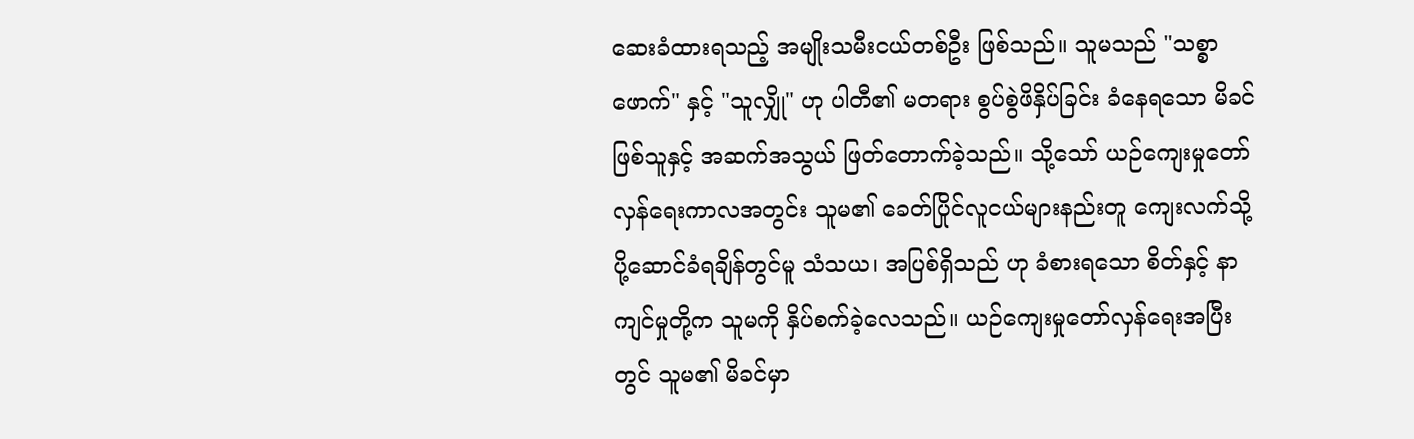ဆေးခံထားရသည့် အမျိုးသမီးငယ်တစ်ဦး ဖြစ်သည်။ သူမသည် "သစ္စာဖောက်" နှင့် "သူလျှို" ဟု ပါတီ၏ မတရား စွပ်စွဲဖိနှိပ်ခြင်း ခံနေရသော မိခင်ဖြစ်သူနှင့် အဆက်အသွယ် ဖြတ်တောက်ခဲ့သည်။ သို့သော် ယဉ်ကျေးမှုတော်လှန်ရေးကာလအတွင်း သူမ၏ ခေတ်ပြိုင်လူငယ်များနည်းတူ ကျေးလက်သို့ ပို့ဆောင်ခံရချိန်တွင်မူ သံသယ၊ အပြစ်ရှိသည် ဟု ခံစားရသော စိတ်နှင့် နာကျင်မှုတို့က သူမကို နှိပ်စက်ခဲ့လေသည်။ ယဉ်ကျေးမှုတော်လှန်ရေးအပြီးတွင် သူမ၏ မိခင်မှာ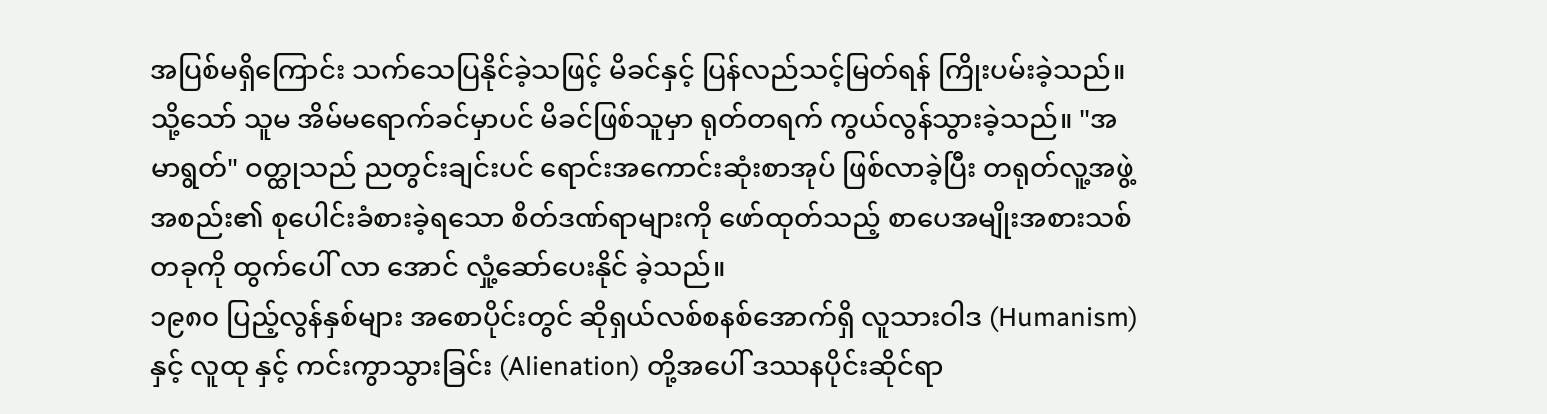အပြစ်မရှိကြောင်း သက်သေပြနိုင်ခဲ့သဖြင့် မိခင်နှင့် ပြန်လည်သင့်မြတ်ရန် ကြိုးပမ်းခဲ့သည်။ သို့သော် သူမ အိမ်မရောက်ခင်မှာပင် မိခင်ဖြစ်သူမှာ ရုတ်တရက် ကွယ်လွန်သွားခဲ့သည်။ "အမာရွတ်" ဝတ္ထုသည် ညတွင်းချင်းပင် ရောင်းအကောင်းဆုံးစာအုပ် ဖြစ်လာခဲ့ပြီး တရုတ်လူ့အဖွဲ့အစည်း၏ စုပေါင်းခံစားခဲ့ရသော စိတ်ဒဏ်ရာများကို ဖော်ထုတ်သည့် စာပေအမျိုးအစားသစ် တခုကို ထွက်ပေါ် လာ အောင် လှုံ့ဆော်ပေးနိုင် ခဲ့သည်။
၁၉၈၀ ပြည့်လွန်နှစ်များ အစောပိုင်းတွင် ဆိုရှယ်လစ်စနစ်အောက်ရှိ လူသားဝါဒ (Humanism) နှင့် လူထု နှင့် ကင်းကွာသွားခြင်း (Alienation) တို့အပေါ် ဒဿနပိုင်းဆိုင်ရာ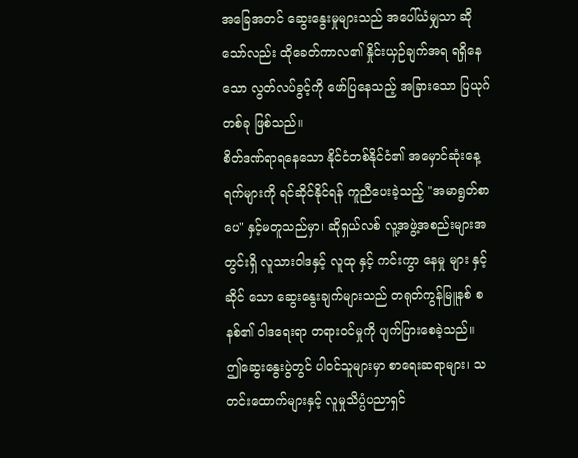အခြေအတင် ဆွေးနွေးမှုများသည် အပေါ်ယံမျှသာ ဆိုသော်လည်း ထိုခေတ်ကာလ၏ နှိုင်းယှဉ်ချက်အရ ရရှိနေသော လွတ်လပ်ခွင့်ကို ဖော်ပြနေသည့် အခြားသော ပြယုဂ်တစ်ခု ဖြစ်သည်။
စိတ်ဒဏ်ရာရနေသော နိုင်ငံတစ်နိုင်ငံ၏ အမှောင်ဆုံးနေ့ရက်များကို ရင်ဆိုင်နိုင်ရန် ကူညီပေးခဲ့သည့် "အမာရွတ်စာပေ" နှင့်မတူသည်မှာ၊ ဆိုရှယ်လစ် လူ့အဖွဲ့အစည်းများအတွင်းရှိ လူသားဝါဒနှင့် လူထု နှင့် ကင်းကွာ နေမှု များ နှင့် ဆိုင် သော ဆွေးနွေးချက်များသည် တရုတ်ကွန်မြူနစ် စနစ်၏ ဝါဒရေးရာ တရားဝင်မှုကို ပျက်ပြားစေခဲ့သည်။
ဤဆွေးနွေးပွဲတွင် ပါဝင်သူများမှာ စာရေးဆရာများ၊ သတင်းထောက်များနှင့် လူမှုသိပ္ပံပညာရှင်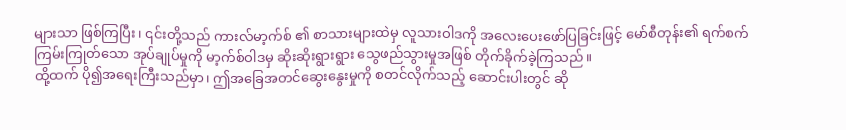များသာ ဖြစ်ကြပြီး၊ ၎င်းတို့သည် ကားလ်မာ့က်စ် ၏ စာသားများထဲမှ လူသားဝါဒကို အလေးပေးဖော်ပြခြင်းဖြင့် မော်စီတုန်း၏ ရက်စက်ကြမ်းကြုတ်သော အုပ်ချုပ်မှုကို မာ့က်စ်ဝါဒမှ ဆိုးဆိုးရွားရွား သွေဖည်သွားမှုအဖြစ် တိုက်ခိုက်ခဲ့ကြသည်။
ထို့ထက် ပို၍အရေးကြီးသည်မှာ၊ ဤအခြေအတင်ဆွေးနွေးမှုကို စတင်လိုက်သည့် ဆောင်းပါးတွင် ဆို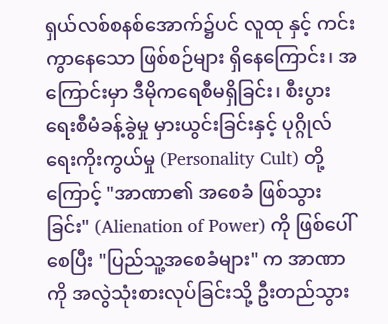ရှယ်လစ်စနစ်အောက်၌ပင် လူထု နှင့် ကင်းကွာနေသော ဖြစ်စဉ်များ ရှိနေကြောင်း၊ အကြောင်းမှာ ဒီမိုကရေစီမရှိခြင်း၊ စီးပွားရေးစီမံခန့်ခွဲမှု မှားယွင်းခြင်းနှင့် ပုဂ္ဂိုလ်ရေးကိုးကွယ်မှု (Personality Cult) တို့ကြောင့် "အာဏာ၏ အစေခံ ဖြစ်သွားခြင်း" (Alienation of Power) ကို ဖြစ်ပေါ်စေပြီး "ပြည်သူ့အစေခံများ" က အာဏာကို အလွဲသုံးစားလုပ်ခြင်းသို့ ဦးတည်သွား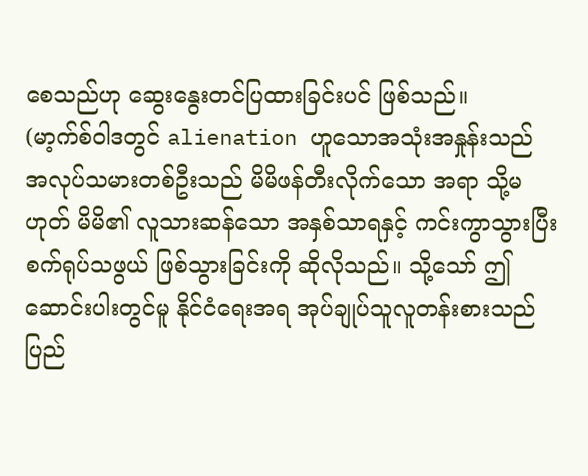စေသည်ဟု ဆွေးနွေးတင်ပြထားခြင်းပင် ဖြစ်သည်။
(မာ့က်စ်ဝါဒတွင် alienation ဟူသောအသုံးအနှုန်းသည် အလုပ်သမားတစ်ဦးသည် မိမိဖန်တီးလိုက်သော အရာ သို့မဟုတ် မိမိ၏ လူသားဆန်သော အနှစ်သာရနှင့် ကင်းကွာသွားပြီး စက်ရုပ်သဖွယ် ဖြစ်သွားခြင်းကို ဆိုလိုသည်။ သို့သော် ဤဆောင်းပါးတွင်မူ နိုင်ငံရေးအရ အုပ်ချုပ်သူလူတန်းစားသည် ပြည်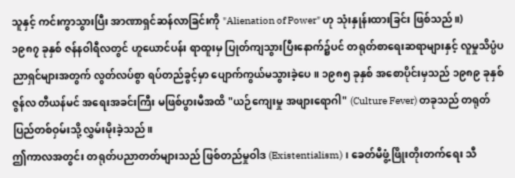သူနှင့် ကင်းကွာသွားပြီး အာဏာရှင်ဆန်လာခြင်းကို "Alienation of Power" ဟု သုံးနှုန်းထားခြင်း ဖြစ်သည်။)
၁၉၈၇ ခုနှစ် ဇန်နဝါရီလတွင် ဟူယောင်ပန်း ရာထူးမှ ပြုတ်ကျသွားပြီးနောက်၌ပင် တရုတ်စာရေးဆရာများနှင့် လူမှုသိပ္ပံပညာရှင်များအတွက် လွတ်လပ်စွာ ရပ်တည်ခွင့်မှာ ပျောက်ကွယ်မသွားခဲ့ပေ။ ၁၉၈၅ ခုနှစ် အစောပိုင်းမှသည် ၁၉၈၉ ခုနှစ် ဇွန်လ တီယန်မင် အရေးအခင်းကြီး မဖြစ်ပွားမီအထိ "ယဉ်ကျေးမှု အဖျားရောဂါ" (Culture Fever) တခုသည် တရုတ်ပြည်တစ်ဝှမ်းသို့ လွှမ်းမိုးခဲ့သည်။
ဤကာလအတွင်း တရုတ်ပညာတတ်များသည် ဖြစ်တည်မှုဝါဒ (Existentialism)၊ ခေတ်မီဖွံ့ဖြိုးတိုးတက်ရေး သီ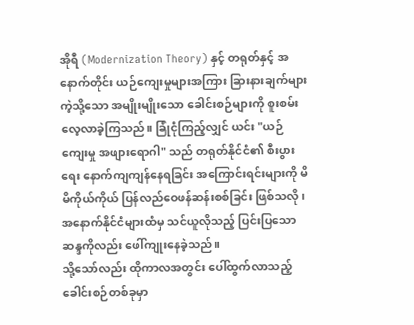အိုရီ (Modernization Theory) နှင့် တရုတ်နှင့် အနောက်တိုင်း ယဉ်ကျေးမှုများအကြား ခြားနားချက်များကဲ့သို့သော အမျိုးမျိုးသော ခေါင်းစဉ်များကို စူးစမ်းလေ့လာခဲ့ကြသည်။ ခြုံငုံကြည့်လျှင် ယင်း "ယဉ်ကျေးမှု အဖျားရောဂါ" သည် တရုတ်နိုင်ငံ၏ စီးပွားရေး နောက်ကျကျန်နေရခြင်း အကြောင်းရင်းများကို မိမိကိုယ်ကိုယ် ပြန်လည်ဝေဖန်ဆန်းစစ်ခြင်း ဖြစ်သလို၊ အနောက်နိုင်ငံများထံမှ သင်ယူလိုသည့် ပြင်းပြသောဆန္ဒကိုလည်း ဖေါ်ကျုးနေခဲ့သည်။
သို့သော်လည်း ထိုကာလအတွင်း ပေါ်ထွက်လာသည့် ခေါင်းစဉ်တစ်ခုမှာ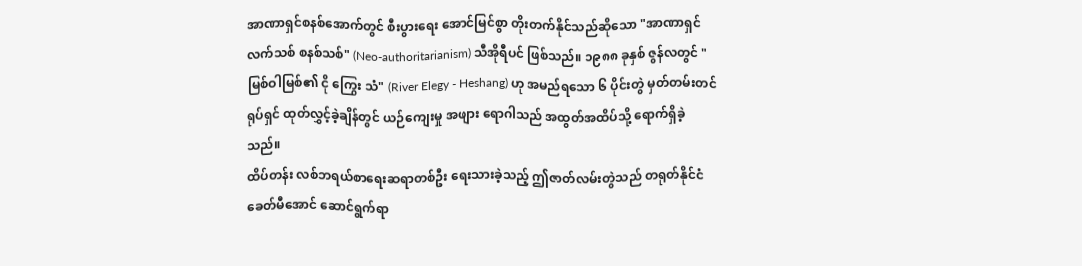အာဏာရှင်စနစ်အောက်တွင် စီးပွားရေး အောင်မြင်စွာ တိုးတက်နိုင်သည်ဆိုသော "အာဏာရှင် လက်သစ် စနစ်သစ်" (Neo-authoritarianism) သီအိုရီပင် ဖြစ်သည်။ ၁၉၈၈ ခုနှစ် ဇွန်လတွင် "မြစ်ဝါမြစ်၏ ငို ကြွေး သံ" (River Elegy - Heshang) ဟု အမည်ရသော ၆ ပိုင်းတွဲ မှတ်တမ်းတင်ရုပ်ရှင် ထုတ်လွှင့်ခဲ့ချိန်တွင် ယဉ်ကျေးမှု အဖျား ရောဂါသည် အထွတ်အထိပ်သို့ ရောက်ရှိခဲ့သည်။
ထိပ်တန်း လစ်ဘရယ်စာရေးဆရာတစ်ဦး ရေးသားခဲ့သည့် ဤဇာတ်လမ်းတွဲသည် တရုတ်နိုင်ငံ ခေတ်မီအောင် ဆောင်ရွက်ရာ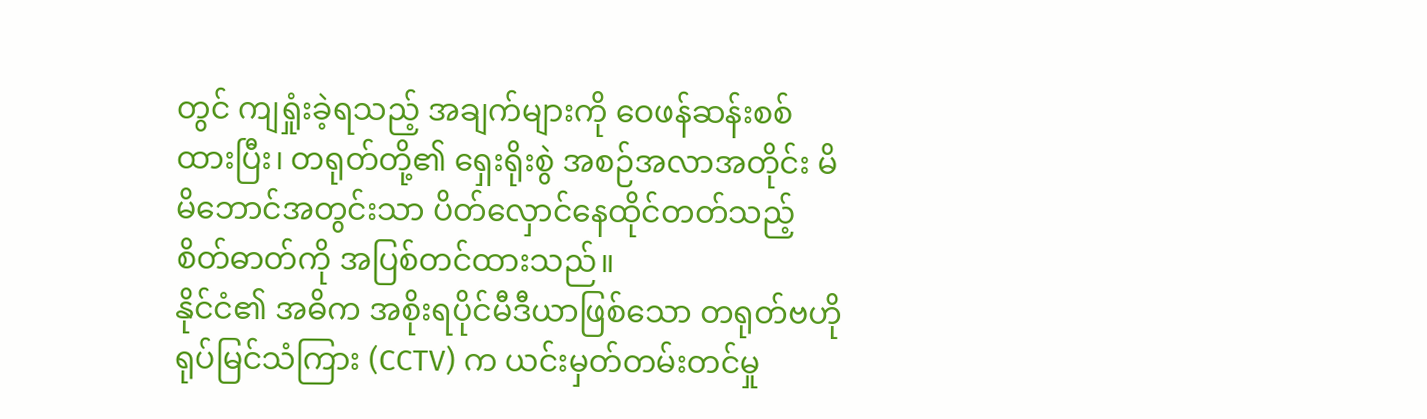တွင် ကျရှုံးခဲ့ရသည့် အချက်များကို ဝေဖန်ဆန်းစစ်ထားပြီး၊ တရုတ်တို့၏ ရှေးရိုးစွဲ အစဉ်အလာအတိုင်း မိမိဘောင်အတွင်းသာ ပိတ်လှောင်နေထိုင်တတ်သည့် စိတ်ဓာတ်ကို အပြစ်တင်ထားသည်။
နိုင်ငံ၏ အဓိက အစိုးရပိုင်မီဒီယာဖြစ်သော တရုတ်ဗဟိုရုပ်မြင်သံကြား (CCTV) က ယင်းမှတ်တမ်းတင်မှု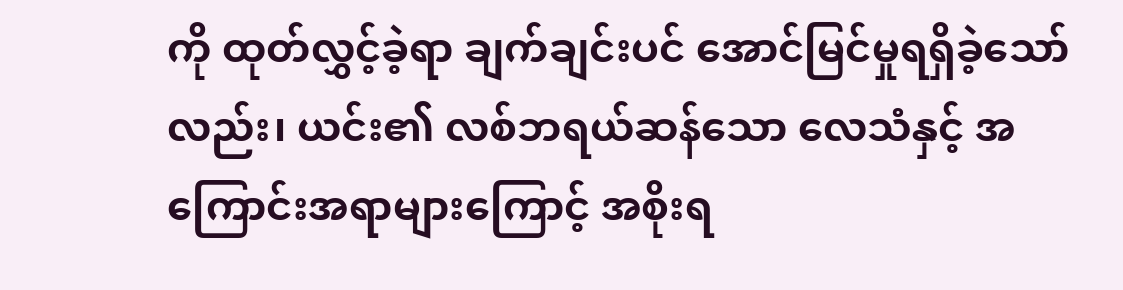ကို ထုတ်လွှင့်ခဲ့ရာ ချက်ချင်းပင် အောင်မြင်မှုရရှိခဲ့သော်လည်း၊ ယင်း၏ လစ်ဘရယ်ဆန်သော လေသံနှင့် အကြောင်းအရာများကြောင့် အစိုးရ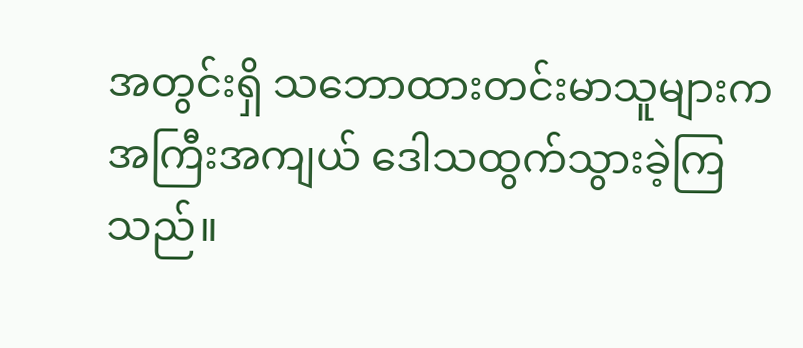အတွင်းရှိ သဘောထားတင်းမာသူများက အကြီးအကျယ် ဒေါသထွက်သွားခဲ့ကြသည်။